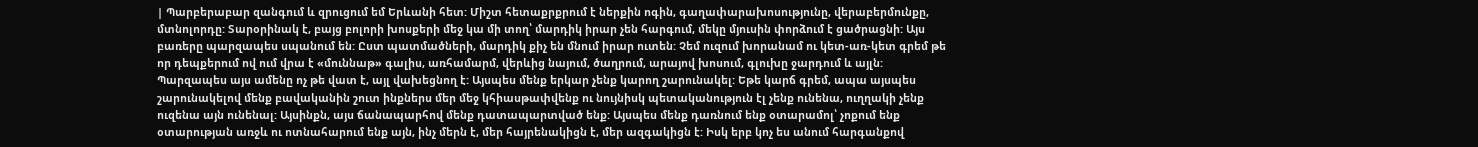| Պարբերաբար զանգում և զրուցում եմ Երևանի հետ: Միշտ հետաքրքրում է ներքին ոգին, գաղափարախոսությունը, վերաբերմունքը, մտնոլորդը: Տարօրինակ է, բայց բոլորի խոսքերի մեջ կա մի տող՝ մարդիկ իրար չեն հարգում, մեկը մյուսին փորձում է ցածրացնի: Այս բառերը պարզապես սպանում են: Ըստ պատմածների, մարդիկ քիչ են մնում իրար ուտեն: Չեմ ուզում խորանամ ու կետ-առ-կետ գրեմ թե որ դեպքերում ով ում վրա է «մուննաթ» գալիս, առհամարմ, վերևից նայում, ծաղրում, արայով խոսում, գլուխը ջարդում և այլն: Պարզապես այս ամենը ոչ թե վատ է, այլ վախեցնող է: Այսպես մենք երկար չենք կարող շարունակել: Եթե կարճ գրեմ, ապա այսպես շարունակելով մենք բավականին շուտ ինքներս մեր մեջ կհիասթափվենք ու նույնիսկ պետականություն էլ չենք ունենա, ուղղակի չենք ուզենա այն ունենալ: Այսինքն, այս ճանապարհով մենք դատապարտված ենք: Այսպես մենք դառնում ենք օտարամոլ՝ չոքում ենք օտարության առջև ու ոտնահարում ենք այն, ինչ մերն է, մեր հայրենակիցն է, մեր ազգակիցն է: Իսկ երբ կոչ ես անում հարգանքով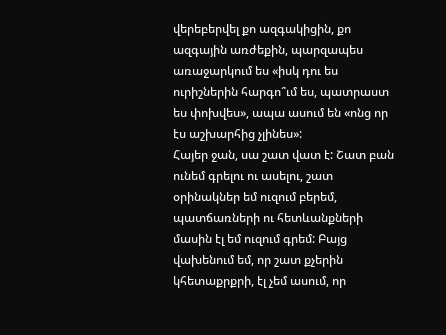վերեբերվել քո ազգակիցին, քո ազգային առժեքին, պարզապես առաջարկում ես «իսկ դու ես ուրիշներին հարգո՞ւմ ես, պատրաստ ես փոխվես», ապա ասում են «ոնց որ էս աշխարհից չլինես»:
Հայեր ջան, սա շատ վատ է: Շատ բան ունեմ գրելու ու ասելու, շատ օրինակներ եմ ուզում բերեմ, պատճառների ու հետևանքների մասին էլ եմ ուզում գրեմ: Բայց վախենում եմ, որ շատ քչերին կհետաքրքրի, էլ չեմ ասում, որ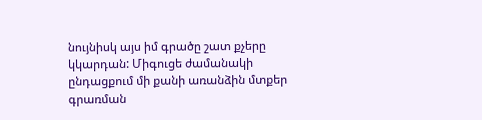նույնիսկ այս իմ գրածը շատ քչերը կկարդան: Միգուցե ժամանակի ընդացքում մի քանի առանձին մտքեր գրառման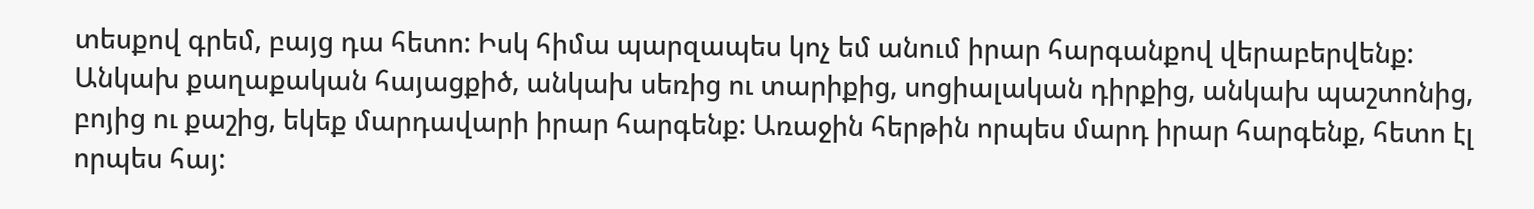տեսքով գրեմ, բայց դա հետո: Իսկ հիմա պարզապես կոչ եմ անում իրար հարգանքով վերաբերվենք: Անկախ քաղաքական հայացքիծ, անկախ սեռից ու տարիքից, սոցիալական դիրքից, անկախ պաշտոնից, բոյից ու քաշից, եկեք մարդավարի իրար հարգենք: Առաջին հերթին որպես մարդ իրար հարգենք, հետո էլ որպես հայ: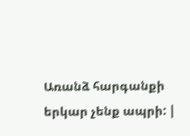Առանձ հարգանքի երկար չենք ապրի: |